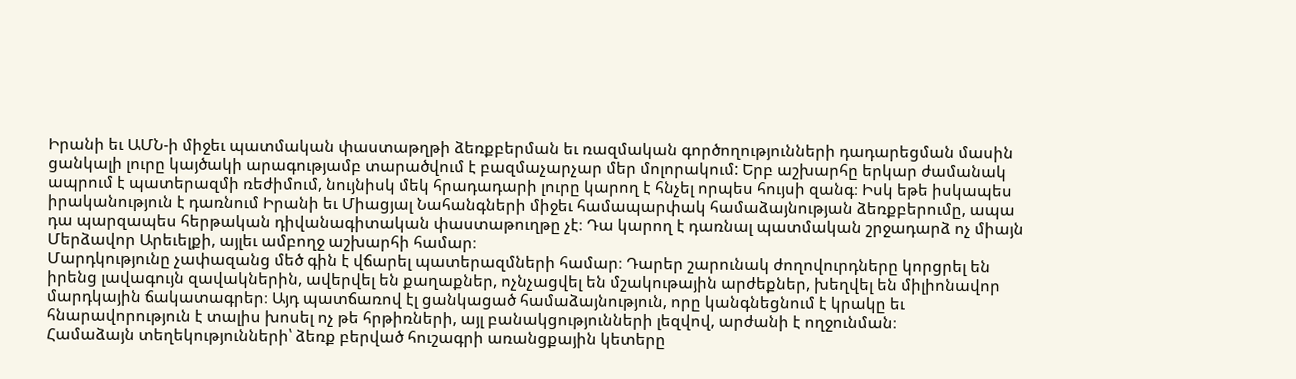Իրանի եւ ԱՄՆ-ի միջեւ պատմական փաստաթղթի ձեռքբերման եւ ռազմական գործողությունների դադարեցման մասին ցանկալի լուրը կայծակի արագությամբ տարածվում է բազմաչարչար մեր մոլորակում: Երբ աշխարհը երկար ժամանակ ապրում է պատերազմի ռեժիմում, նույնիսկ մեկ հրադադարի լուրը կարող է հնչել որպես հույսի զանգ։ Իսկ եթե իսկապես իրականություն է դառնում Իրանի եւ Միացյալ Նահանգների միջեւ համապարփակ համաձայնության ձեռքբերումը, ապա դա պարզապես հերթական դիվանագիտական փաստաթուղթը չէ։ Դա կարող է դառնալ պատմական շրջադարձ ոչ միայն Մերձավոր Արեւելքի, այլեւ ամբողջ աշխարհի համար։
Մարդկությունը չափազանց մեծ գին է վճարել պատերազմների համար։ Դարեր շարունակ ժողովուրդները կորցրել են իրենց լավագույն զավակներին, ավերվել են քաղաքներ, ոչնչացվել են մշակութային արժեքներ, խեղվել են միլիոնավոր մարդկային ճակատագրեր։ Այդ պատճառով էլ ցանկացած համաձայնություն, որը կանգնեցնում է կրակը եւ հնարավորություն է տալիս խոսել ոչ թե հրթիռների, այլ բանակցությունների լեզվով, արժանի է ողջունման։
Համաձայն տեղեկությունների՝ ձեռք բերված հուշագրի առանցքային կետերը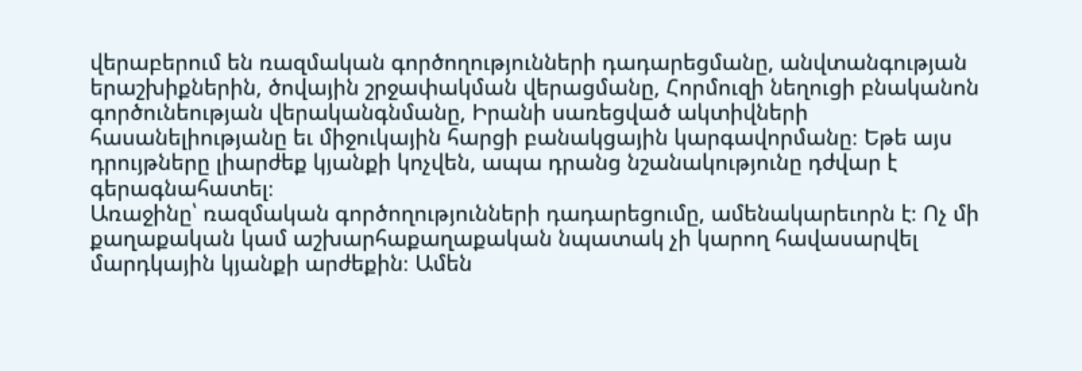վերաբերում են ռազմական գործողությունների դադարեցմանը, անվտանգության երաշխիքներին, ծովային շրջափակման վերացմանը, Հորմուզի նեղուցի բնականոն գործունեության վերականգնմանը, Իրանի սառեցված ակտիվների հասանելիությանը եւ միջուկային հարցի բանակցային կարգավորմանը։ Եթե այս դրույթները լիարժեք կյանքի կոչվեն, ապա դրանց նշանակությունը դժվար է գերագնահատել։
Առաջինը՝ ռազմական գործողությունների դադարեցումը, ամենակարեւորն է։ Ոչ մի քաղաքական կամ աշխարհաքաղաքական նպատակ չի կարող հավասարվել մարդկային կյանքի արժեքին։ Ամեն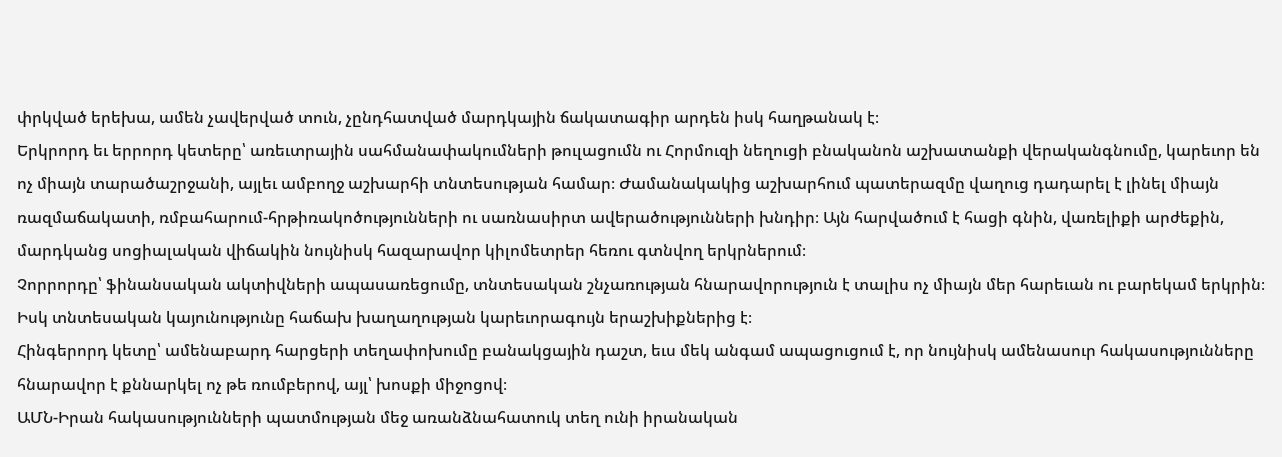փրկված երեխա, ամեն չավերված տուն, չընդհատված մարդկային ճակատագիր արդեն իսկ հաղթանակ է։
Երկրորդ եւ երրորդ կետերը՝ առեւտրային սահմանափակումների թուլացումն ու Հորմուզի նեղուցի բնականոն աշխատանքի վերականգնումը, կարեւոր են ոչ միայն տարածաշրջանի, այլեւ ամբողջ աշխարհի տնտեսության համար։ Ժամանակակից աշխարհում պատերազմը վաղուց դադարել է լինել միայն ռազմաճակատի, ռմբահարում-հրթիռակոծությունների ու սառնասիրտ ավերածությունների խնդիր։ Այն հարվածում է հացի գնին, վառելիքի արժեքին, մարդկանց սոցիալական վիճակին նույնիսկ հազարավոր կիլոմետրեր հեռու գտնվող երկրներում։
Չորրորդը՝ ֆինանսական ակտիվների ապասառեցումը, տնտեսական շնչառության հնարավորություն է տալիս ոչ միայն մեր հարեւան ու բարեկամ երկրին։ Իսկ տնտեսական կայունությունը հաճախ խաղաղության կարեւորագույն երաշխիքներից է։
Հինգերորդ կետը՝ ամենաբարդ հարցերի տեղափոխումը բանակցային դաշտ, եւս մեկ անգամ ապացուցում է, որ նույնիսկ ամենասուր հակասությունները հնարավոր է քննարկել ոչ թե ռումբերով, այլ՝ խոսքի միջոցով։
ԱՄՆ-Իրան հակասությունների պատմության մեջ առանձնահատուկ տեղ ունի իրանական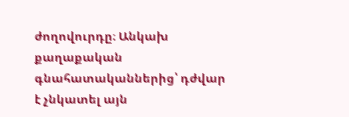ժողովուրդը։ Անկախ քաղաքական գնահատականներից՝ դժվար է չնկատել այն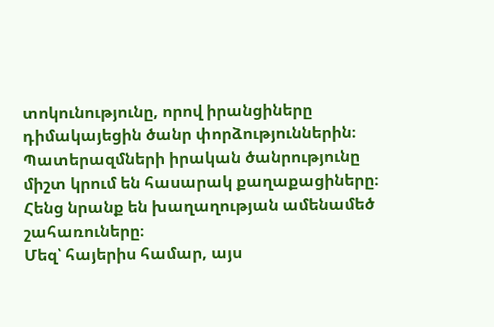տոկունությունը, որով իրանցիները դիմակայեցին ծանր փորձություններին։ Պատերազմների իրական ծանրությունը միշտ կրում են հասարակ քաղաքացիները։ Հենց նրանք են խաղաղության ամենամեծ շահառուները։
Մեզ՝ հայերիս համար, այս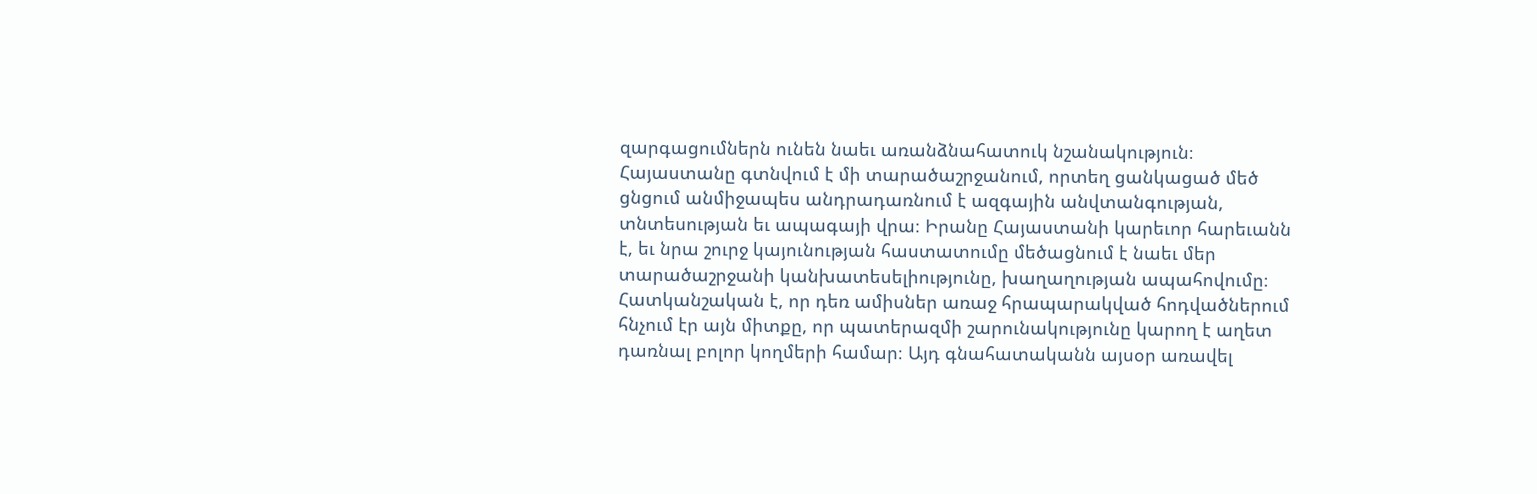զարգացումներն ունեն նաեւ առանձնահատուկ նշանակություն։ Հայաստանը գտնվում է մի տարածաշրջանում, որտեղ ցանկացած մեծ ցնցում անմիջապես անդրադառնում է ազգային անվտանգության, տնտեսության եւ ապագայի վրա։ Իրանը Հայաստանի կարեւոր հարեւանն է, եւ նրա շուրջ կայունության հաստատումը մեծացնում է նաեւ մեր տարածաշրջանի կանխատեսելիությունը, խաղաղության ապահովումը։ Հատկանշական է, որ դեռ ամիսներ առաջ հրապարակված հոդվածներում հնչում էր այն միտքը, որ պատերազմի շարունակությունը կարող է աղետ դառնալ բոլոր կողմերի համար։ Այդ գնահատականն այսօր առավել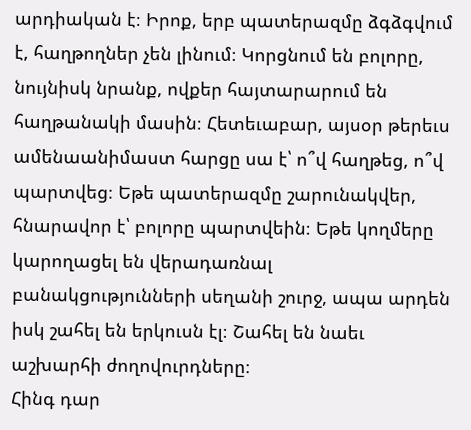արդիական է։ Իրոք, երբ պատերազմը ձգձգվում է, հաղթողներ չեն լինում։ Կորցնում են բոլորը, նույնիսկ նրանք, ովքեր հայտարարում են հաղթանակի մասին։ Հետեւաբար, այսօր թերեւս ամենաանիմաստ հարցը սա է՝ ո՞վ հաղթեց, ո՞վ պարտվեց։ Եթե պատերազմը շարունակվեր, հնարավոր է՝ բոլորը պարտվեին։ Եթե կողմերը կարողացել են վերադառնալ բանակցությունների սեղանի շուրջ, ապա արդեն իսկ շահել են երկուսն էլ։ Շահել են նաեւ աշխարհի ժողովուրդները։
Հինգ դար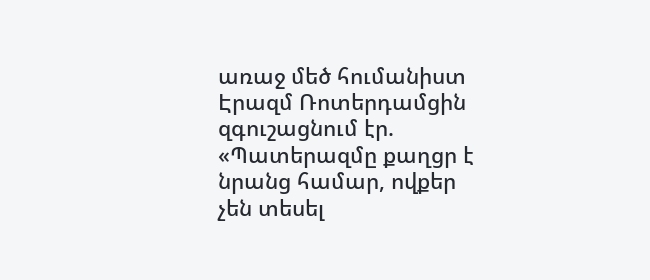առաջ մեծ հումանիստ Էրազմ Ռոտերդամցին զգուշացնում էր. «Պատերազմը քաղցր է նրանց համար, ովքեր չեն տեսել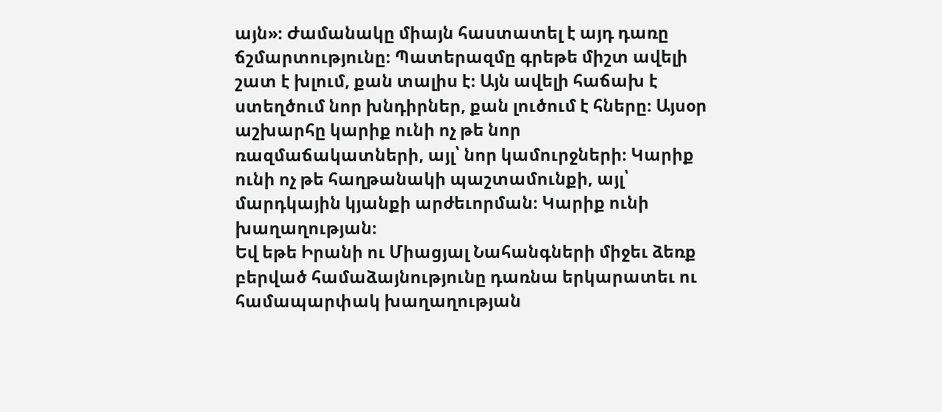այն»։ Ժամանակը միայն հաստատել է այդ դառը ճշմարտությունը։ Պատերազմը գրեթե միշտ ավելի շատ է խլում, քան տալիս է։ Այն ավելի հաճախ է ստեղծում նոր խնդիրներ, քան լուծում է հները։ Այսօր աշխարհը կարիք ունի ոչ թե նոր ռազմաճակատների, այլ՝ նոր կամուրջների։ Կարիք ունի ոչ թե հաղթանակի պաշտամունքի, այլ՝ մարդկային կյանքի արժեւորման։ Կարիք ունի խաղաղության։
Եվ եթե Իրանի ու Միացյալ Նահանգների միջեւ ձեռք բերված համաձայնությունը դառնա երկարատեւ ու համապարփակ խաղաղության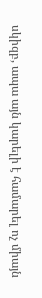սկիզբ, ապա այն կարելի է համարել ոչ միայն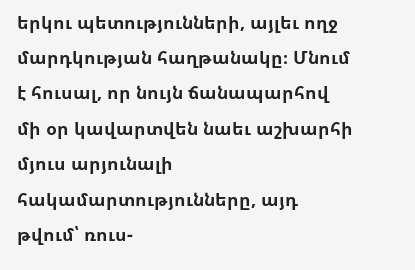երկու պետությունների, այլեւ ողջ մարդկության հաղթանակը։ Մնում է հուսալ, որ նույն ճանապարհով մի օր կավարտվեն նաեւ աշխարհի մյուս արյունալի հակամարտությունները, այդ թվում՝ ռուս-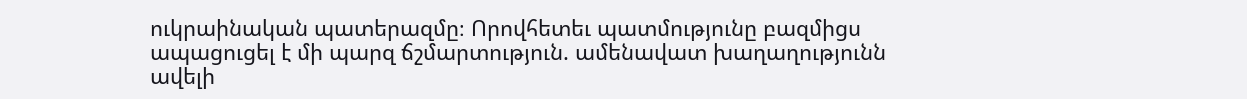ուկրաինական պատերազմը։ Որովհետեւ պատմությունը բազմիցս ապացուցել է մի պարզ ճշմարտություն. ամենավատ խաղաղությունն ավելի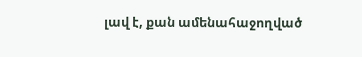լավ է, քան ամենահաջողված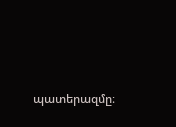պատերազմը։